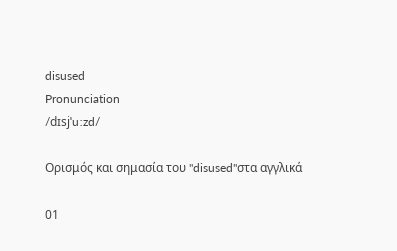disused
Pronunciation
/dɪsjˈuːzd/

Ορισμός και σημασία του "disused"στα αγγλικά

01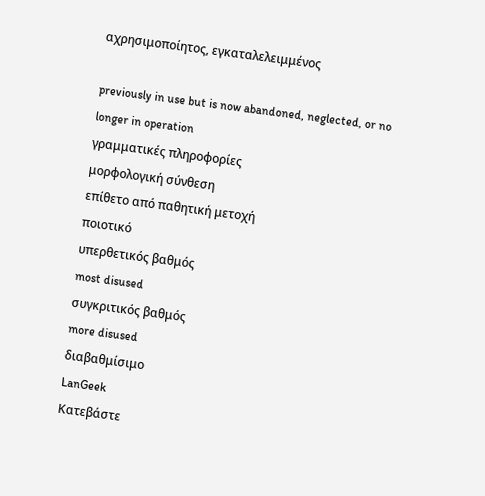αχρησιμοποίητος, εγκαταλελειμμένος

previously in use but is now abandoned, neglected, or no longer in operation
γραμματικές πληροφορίες
μορφολογική σύνθεση
επίθετο από παθητική μετοχή
ποιοτικό
υπερθετικός βαθμός
most disused
συγκριτικός βαθμός
more disused
διαβαθμίσιμο
LanGeek
Κατεβάστε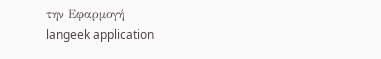την Εφαρμογή
langeek application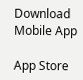Download Mobile App

App Store